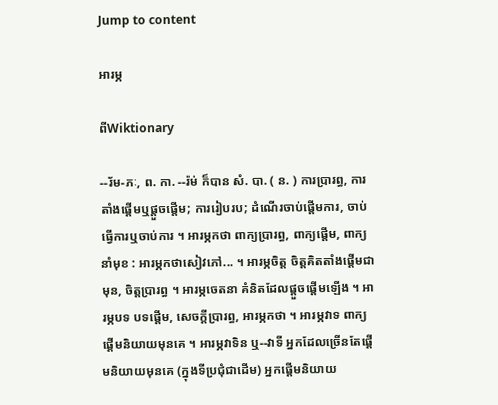Jump to content

អារម្ភ

ពីWiktionary

--រ័ម-ភៈ, ព. កា. --រ៉ម់ ក៏បាន សំ. បា. ( ន. ) ការប្រារព្ធ, ការតាំងផ្តើមឬផ្តួចផ្តើម; ការរៀបរប; ដំណើរចាប់ផ្តើមការ, ចាប់ធ្វើការឬចាប់ការ ។ អារម្ភកថា ពាក្យប្រារព្ធ, ពាក្យផ្តើម, ពាក្យនាំមុខ : អារម្ភកថាសៀវភៅ... ។ អារម្ភចិត្ត ចិត្តគិតតាំងផ្តើមជាមុន, ចិត្តប្រារព្ធ ។ អារម្ភចេតនា គំនិតដែលផ្តួចផ្តើមឡើង ។ អារម្ភបទ បទផ្តើម, សេចក្ដីប្រារព្ធ, អារម្ភកថា ។ អារម្ភវាទ ពាក្យផ្តើមនិយាយមុនគេ ។ អារម្ភវាទិន ឬ--វាទី អ្នកដែលច្រើនតែផ្តើមនិយាយមុនគេ (ក្នុងទីប្រជុំជាដើម) អ្នកផ្តើមនិយាយ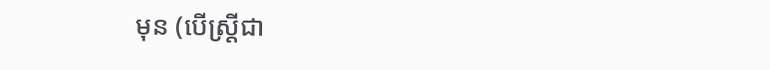មុន (បើស្ត្រីជា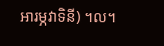អារម្ភវាទិនី) ។ល។